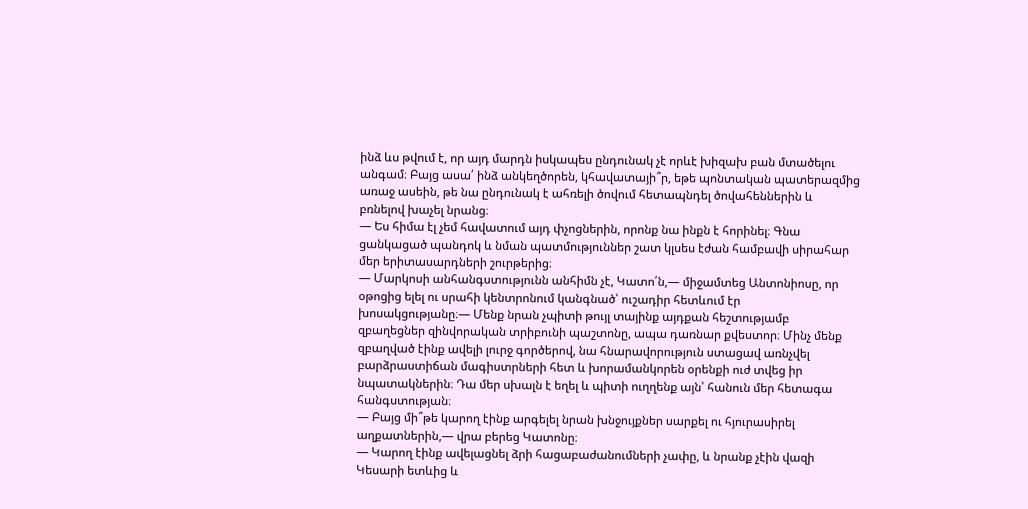ինձ ևս թվում է, որ այդ մարդն իսկապես ընդունակ չէ որևէ խիզախ բան մտածելու
անգամ։ Բայց ասա՛ ինձ անկեղծորեն, կհավատայի՞ր, եթե պոնտական պատերազմից
առաջ ասեին, թե նա ընդունակ է ահռելի ծովում հետապնդել ծովահեններին և
բռնելով խաչել նրանց։
— Ես հիմա էլ չեմ հավատում այդ փչոցներին, որոնք նա ինքն է հորինել։ Գնա
ցանկացած պանդոկ և նման պատմություններ շատ կլսես էժան համբավի սիրահար
մեր երիտասարդների շուրթերից։
— Մարկոսի անհանգստությունն անհիմն չէ, Կատո՛ն,— միջամտեց Անտոնիոսը, որ
օթոցից ելել ու սրահի կենտրոնում կանգնած՝ ուշադիր հետևում էր
խոսակցությանը։— Մենք նրան չպիտի թույլ տայինք այդքան հեշտությամբ
զբաղեցներ զինվորական տրիբունի պաշտոնը, ապա դառնար քվեստոր։ Մինչ մենք
զբաղված էինք ավելի լուրջ գործերով, նա հնարավորություն ստացավ առնչվել
բարձրաստիճան մագիստրների հետ և խորամանկորեն օրենքի ուժ տվեց իր
նպատակներին։ Դա մեր սխալն է եղել և պիտի ուղղենք այն՝ հանուն մեր հետագա
հանգստության։
— Բայց մի՞թե կարող էինք արգելել նրան խնջույքներ սարքել ու հյուրասիրել
աղքատներին,— վրա բերեց Կատոնը։
— Կարող էինք ավելացնել ձրի հացաբաժանումների չափը, և նրանք չէին վազի
Կեսարի ետևից և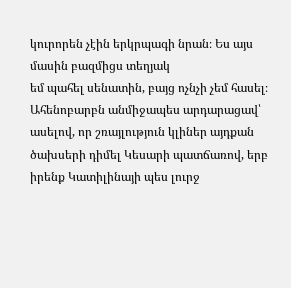կուրորեն չէին երկրպագի նրան։ Ես այս մասին բազմիցս տեղյակ
եմ պահել սենատին, բայց ոչնչի չեմ հասել։
Ահենոբարբն անմիջապես արդարացավ՝ ասելով, որ շռայլություն կլիներ այդքան
ծախսերի դիմել Կեսարի պատճառով, երբ իրենք Կատիլինայի պես լուրջ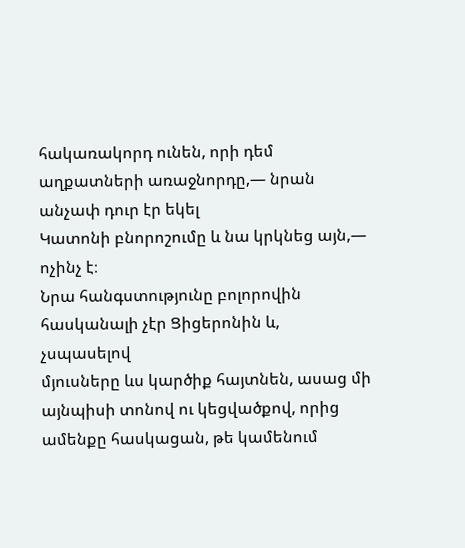հակառակորդ ունեն, որի դեմ աղքատների առաջնորդը,— նրան անչափ դուր էր եկել
Կատոնի բնորոշումը և նա կրկնեց այն,― ոչինչ է։
Նրա հանգստությունը բոլորովին հասկանալի չէր Ցիցերոնին և, չսպասելով
մյուսները ևս կարծիք հայտնեն, ասաց մի այնպիսի տոնով ու կեցվածքով, որից
ամենքը հասկացան, թե կամենում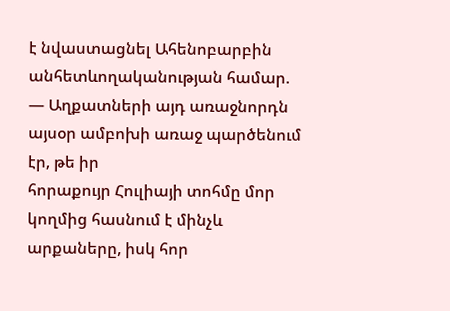է նվաստացնել Ահենոբարբին
անհետևողականության համար.
— Աղքատների այդ առաջնորդն այսօր ամբոխի առաջ պարծենում էր, թե իր
հորաքույր Հուլիայի տոհմը մոր կողմից հասնում է մինչև արքաները, իսկ հոր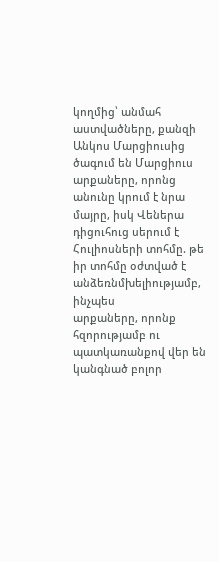կողմից՝ անմահ աստվածները, քանզի Անկոս Մարցիուսից ծագում են Մարցիուս
արքաները, որոնց անունը կրում է նրա մայրը, իսկ Վեներա դիցուհուց սերում է
Հուլիոսների տոհմը. թե իր տոհմը օժտված է անձեռնմխելիությամբ, ինչպես
արքաները, որոնք հզորությամբ ու պատկառանքով վեր են կանգնած բոլոր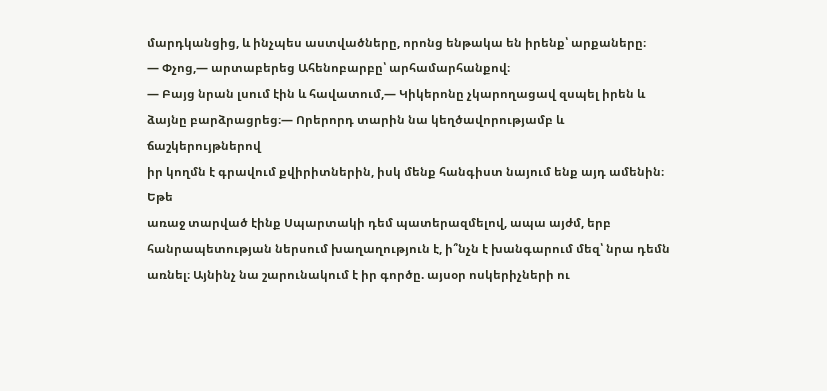մարդկանցից, և ինչպես աստվածները, որոնց ենթակա են իրենք՝ արքաները։
— Փչոց,— արտաբերեց Ահենոբարբը՝ արհամարհանքով։
— Բայց նրան լսում էին և հավատում,— Կիկերոնը չկարողացավ զսպել իրեն և
ձայնը բարձրացրեց։— Որերորդ տարին նա կեղծավորությամբ և ճաշկերույթներով
իր կողմն է գրավում քվիրիտներին, իսկ մենք հանգիստ նայում ենք այդ ամենին։ Եթե
առաջ տարված էինք Սպարտակի դեմ պատերազմելով, ապա այժմ, երբ
հանրապետության ներսում խաղաղություն է, ի՞նչն է խանգարում մեզ՝ նրա դեմն
առնել։ Այնինչ նա շարունակում է իր գործը. այսօր ոսկերիչների ու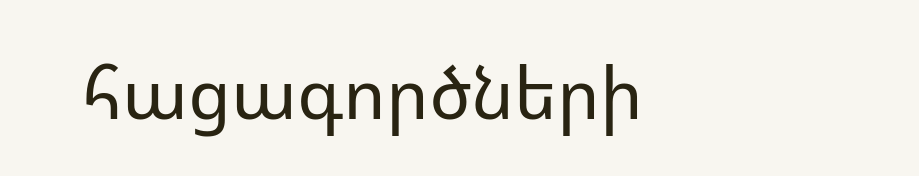հացագործների